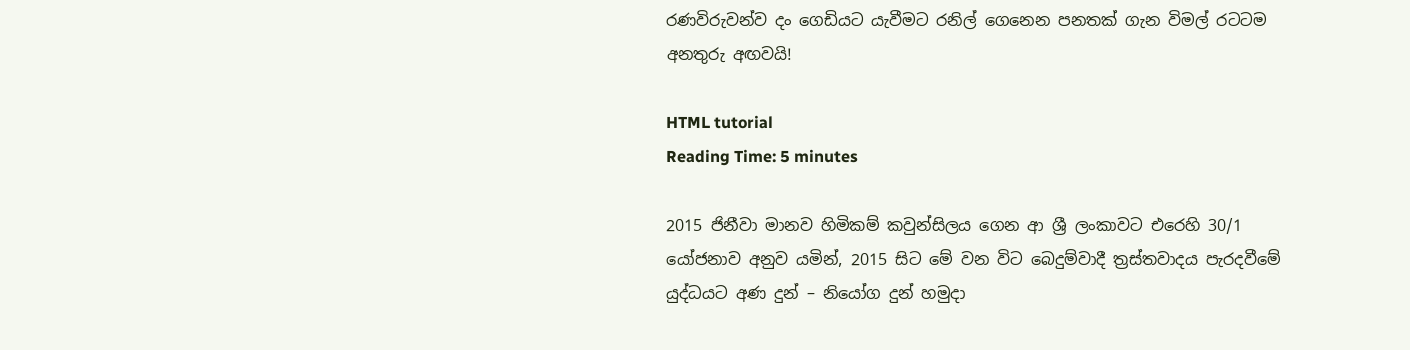රණවිරුවන්ව දං ගෙඩියට යැවීමට රනිල් ගෙනෙන පනතක් ගැන විමල් රටටම අනතුරු අඟවයි!

HTML tutorial
Reading Time: 5 minutes

2015 ජිනීවා මානව හිමිකම් කවුන්සිලය ගෙන ආ ශ්‍රී ලංකාවට එරෙහි 30/1 යෝජනාව අනුව යමින්, 2015 සිට මේ වන විට බෙදුම්වාදී ත්‍රස්තවාදය පැරදවීමේ යුද්ධයට අණ දුන් – නියෝග දුන් හමුදා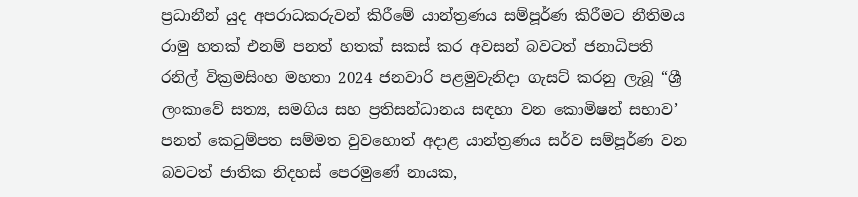ප්‍රධානීන් යුද අපරාධකරුවන් කිරීමේ යාන්ත්‍රණය සම්පූර්ණ කිරීමට නීතිමය රාමු හතක් එනම් පනත් හතක් සකස් කර අවසන් බවටත් ජනාධිපති රනිල් වික්‍රමසිංහ මහතා 2024 ජනවාරි පළමුවැනිදා ගැසට් කරනු ලැබූ “ශ්‍රී ලංකාවේ සත්‍ය, සමගිය සහ ප්‍රතිසන්ධානය සඳහා වන කොමිෂන් සභාව’ පනත් කෙටුම්පත සම්මත වුවහොත් අදාළ යාන්ත්‍රණය සර්ව සම්පූර්ණ වන බවටත් ජාතික නිදහස් පෙරමුණේ නායක,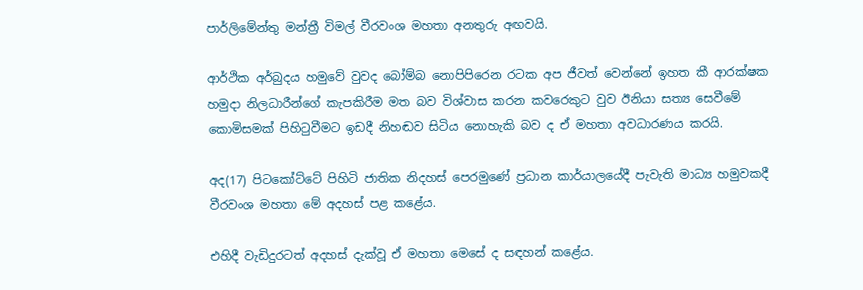පාර්ලිමේන්තු මන්ත්‍රී විමල් වීරවංශ මහතා අනතුරු අඟවයි.

ආර්ථික අර්බුදය හමුවේ වුවද බෝම්බ නොපිපිරෙන රටක අප ජීවත් වෙන්නේ ඉහත කී ආරක්ෂක හමුදා නිලධාරීන්ගේ කැපකිරීම මත බව විශ්වාස කරන කවරෙකුට වුව ඊනියා සත්‍ය සෙවීමේ කොමිසමක් පිහිටුවීමට ඉඩදී නිහඬව සිටිය නොහැකි බව ද ඒ මහතා අවධාරණය කරයි.

අද(17) පිටකෝට්ටේ පිහිටි ජාතික නිදහස් පෙරමුණේ ප්‍රධාන කාර්යාලයේදී පැවැති මාධ්‍ය හමුවකදී වීරවංශ මහතා මේ අදහස් පළ කළේය.

එහිදී වැඩිදුරටත් අදහස් දැක්වූ ඒ මහතා මෙසේ ද සඳහන් කළේය.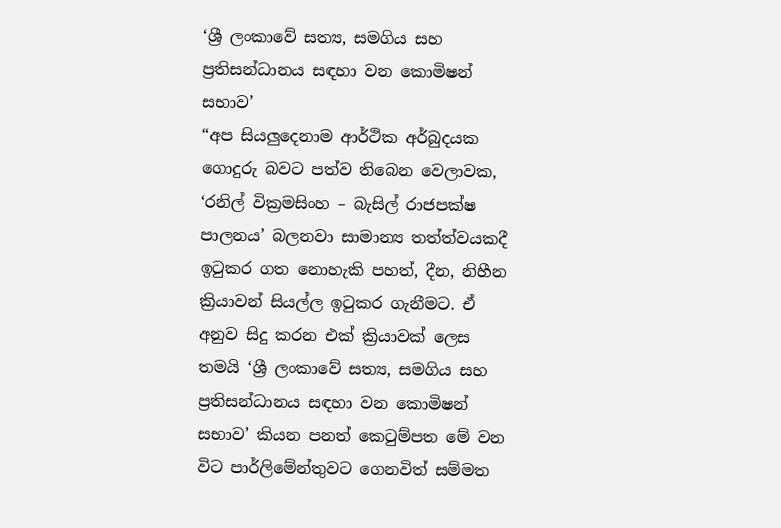‘ශ්‍රී ලංකාවේ සත්‍ය, සමගිය සහ ප්‍රතිසන්ධානය සඳහා වන කොමිෂන් සභාව’
“අප සියලුදෙනාම ආර්ථික අර්බුදයක ගොදුරු බවට පත්ව තිබෙන වෙලාවක, ‘රනිල් වික්‍රමසිංහ – බැසිල් රාජපක්ෂ පාලනය’ බලනවා සාමාන්‍ය තත්ත්වයකදී ඉටුකර ගත නොහැකි පහත්, දීන, නිහීන ක්‍රියාවන් සියල්ල ඉටුකර ගැනීමට. ඒ අනුව සිදු කරන එක් ක්‍රියාවක් ලෙස තමයි ‘ශ්‍රී ලංකාවේ සත්‍ය, සමගිය සහ ප්‍රතිසන්ධානය සඳහා වන කොමිෂන් සභාව’ කියන පනත් කෙටුම්පත මේ වන විට පාර්ලිමේන්තුවට ගෙනවිත් සම්මත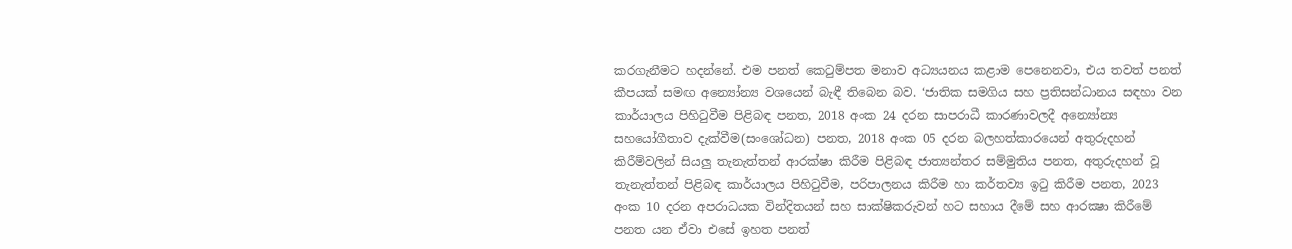කරගැනීමට හදන්නේ. එම පනත් කෙටුම්පත මනාව අධ්‍යයනය කළාම පෙනෙනවා, එය තවත් පනත් කීපයක් සමඟ අන්‍යෝන්‍ය වශයෙන් බැඳී තිබෙන බව. ‘ජාතික සමගිය සහ ප්‍රතිසන්ධානය සඳහා වන කාර්යාලය පිහිටුවීම පිළිබඳ පනත, 2018 අංක 24 දරන සාපරාධී කාරණාවලදී අන්‍යෝන්‍ය සහයෝගීතාව දැක්වීම(සංශෝධන) පනත, 2018 අංක 05 දරන බලහත්කාරයෙන් අතුරුදහන් කිරීම්වලින් සියලු තැනැත්තන් ආරක්ෂා කිරීම පිළිබඳ ජාත්‍යන්තර සම්මුතිය පනත, අතුරුදහන් වූ තැනැත්තන් පිළිබඳ කාර්යාලය පිහිටුවීම, පරිපාලනය කිරීම හා කර්තව්‍ය ඉටු කිරීම පනත, 2023 අංක 10 දරන අපරාධයක වින්දිතයන් සහ සාක්ෂිකරුවන් හට සහාය දීමේ සහ ආරක්‍ෂා කිරීමේ පනත යන ඒවා එසේ ඉහත පනත්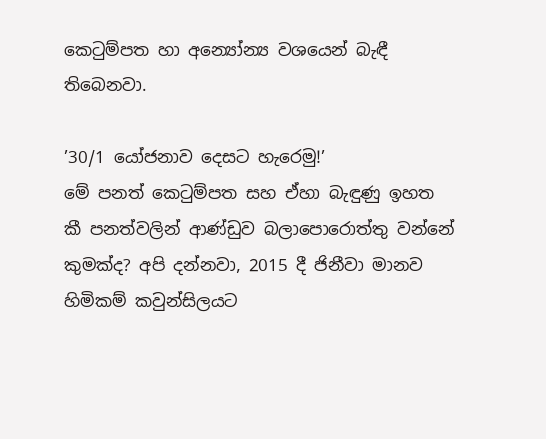කෙටුම්පත හා අන්‍යෝන්‍ය වශයෙන් බැඳී තිබෙනවා.

’30/1 යෝජනාව දෙසට හැරෙමු!’
මේ පනත් කෙටුම්පත සහ ඒහා බැඳුණු ඉහත කී පනත්වලින් ආණ්ඩුව බලාපොරොත්තු වන්නේ කුමක්ද? අපි දන්නවා, 2015 දී ජිනීවා මානව හිමිකම් කවුන්සිලයට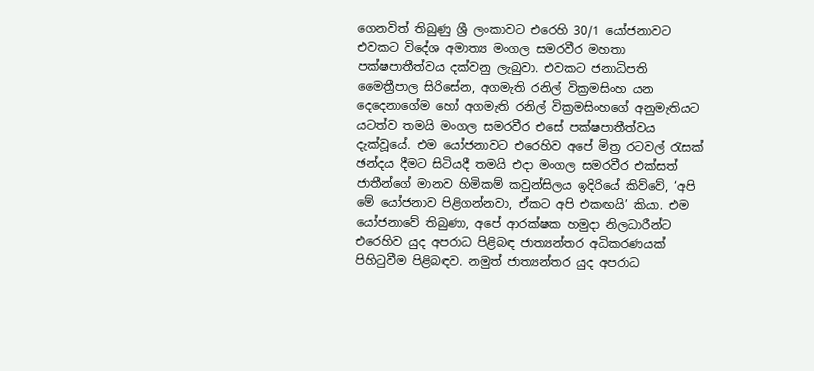ගෙනවිත් තිබුණු ශ්‍රී ලංකාවට එරෙහි 30/1 යෝජනාවට එවකට විදේශ අමාත්‍ය මංගල සමරවීර මහතා පක්ෂපාතීත්වය දක්වනු ලැබුවා. එවකට ජනාධිපති මෛත්‍රීපාල සිරිසේන, අගමැති රනිල් වික්‍රමසිංහ යන දෙදෙනාගේම හෝ අගමැති රනිල් වික්‍රමසිංහගේ අනුමැතියට යටත්ව තමයි මංගල සමරවීර එසේ පක්ෂපාතීත්වය දැක්වූයේ. එම යෝජනාවට එරෙහිව අපේ මිත්‍ර රටවල් රැසක් ඡන්දය දීමට සිටියදී තමයි එදා මංගල සමරවීර එක්සත් ජාතීන්ගේ මානව හිමිකම් කවුන්සිලය ඉදිරියේ කිව්වේ, ‘අපි මේ යෝජනාව පිළිගන්නවා, ඒකට අපි එකඟයි’ කියා. එම යෝජනාවේ තිබුණා, අපේ ආරක්ෂක හමුදා නිලධාරීන්ට එරෙහිව යුද අපරාධ පිළිබඳ ජාත්‍යන්තර අධිකරණයක් පිහිටුවීම පිළිබඳව. නමුත් ජාත්‍යන්තර යුද අපරාධ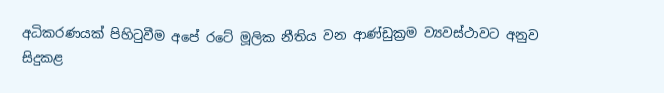අධිකරණයක් පිහිටුවීම අපේ රටේ මූලික නීතිය වන ආණ්ඩුක්‍රම ව්‍යවස්ථාවට අනුව සිදුකළ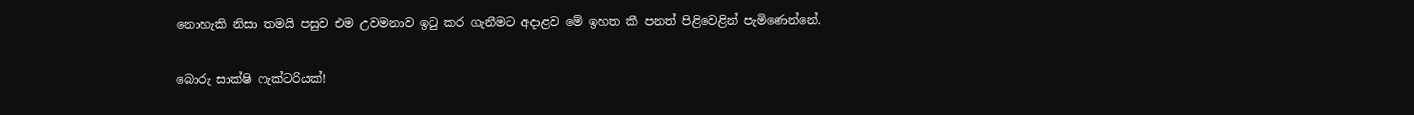නොහැකි නිසා තමයි පසුව එම උවමනාව ඉටු කර ගැනීමට අදාළව මේ ඉහත කී පනත් පිළිවෙළින් පැමිණෙන්නේ.

බොරු සාක්ෂි ෆැක්ටරියක්!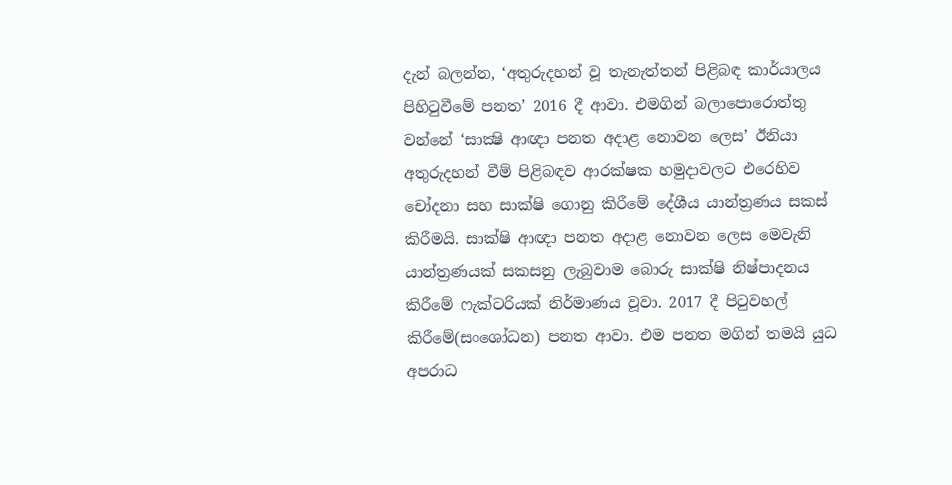දැන් බලන්න, ‘අතුරුදහන් වූ තැනැත්තන් පිළිබඳ කාර්යාලය පිහිටුවීමේ පනත’ 2016 දී ආවා. එමගින් බලාපොරොත්තු වන්නේ ‘සාක්‍ෂි ආඥා පනත අදාළ නොවන ලෙස’ ඊනියා අතුරුදහන් වීම් පිළිබඳව ආරක්ෂක හමුදාවලට එරෙහිව චෝදනා සහ සාක්ෂි ගොනු කිරීමේ දේශීය යාන්ත්‍රණය සකස් කිරීමයි. සාක්ෂි ආඥා පනත අදාළ නොවන ලෙස මෙවැනි යාන්ත්‍රණයක් සකසනු ලැබුවාම බොරු සාක්ෂි නිෂ්පාදනය කිරීමේ ෆැක්ටරියක් නිර්මාණය වූවා. 2017 දී පිටුවහල් කිරීමේ(සංශෝධන) පනත ආවා. එම පනත මගින් තමයි යුධ අපරාධ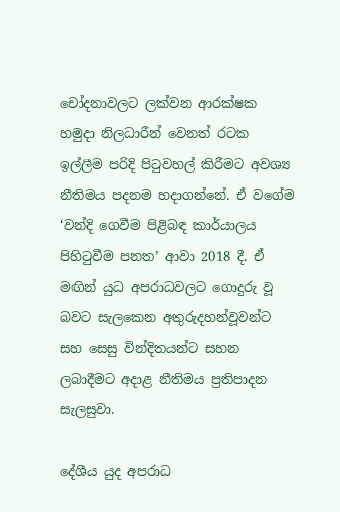චෝදනාවලට ලක්වන ආරක්ෂක හමුදා නිලධාරීන් වෙනත් රටක ඉල්ලීම පරිදි පිටුවහල් කිරීමට අවශ්‍ය නීතිමය පදනම හදාගන්නේ. ඒ වගේම ‘වන්දි ගෙවීම පිළිබඳ කාර්යාලය පිහිටුවීම පනත’ ආවා 2018 දී. ඒ මඟින් යුධ අපරාධවලට ගොදුරු වූ බවට සැලකෙන අතුරුදහන්වූවන්ට සහ සෙසු වින්දිතයන්ට සහන ලබාදීමට අදාළ නීතිමය ප්‍රතිපාදන සැලසුවා.

දේශීය යුද අපරාධ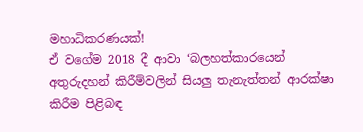මහාධිකරණයක්!
ඒ වගේම 2018 දී ආවා ‘බලහත්කාරයෙන් අතුරුදහන් කිරීම්වලින් සියලු තැනැත්තන් ආරක්ෂා කිරීම පිළිබඳ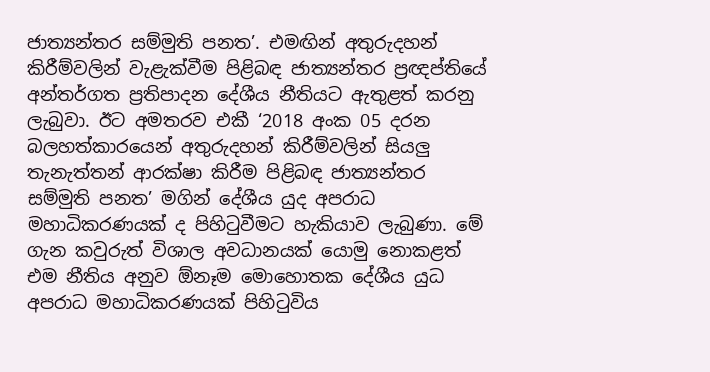ජාත්‍යන්තර සම්මුති පනත’. එමඟින් අතුරුදහන් කිරීම්වලින් වැළැක්වීම පිළිබඳ ජාත්‍යන්තර ප්‍රඥප්තියේ අන්තර්ගත ප්‍රතිපාදන දේශීය නීතියට ඇතුළත් කරනු ලැබුවා. ඊට අමතරව එකී ‘2018 අංක 05 දරන බලහත්කාරයෙන් අතුරුදහන් කිරීම්වලින් සියලු තැනැත්තන් ආරක්ෂා කිරීම පිළිබඳ ජාත්‍යන්තර සම්මුති පනත’ මගින් දේශීය යුද අපරාධ මහාධිකරණයක් ද පිහිටුවීමට හැකියාව ලැබුණා. මේ ගැන කවුරුත් විශාල අවධානයක් යොමු නොකළත් එම නීතිය අනුව ඕනෑම මොහොතක දේශීය යුධ අපරාධ මහාධිකරණයක් පිහිටුවිය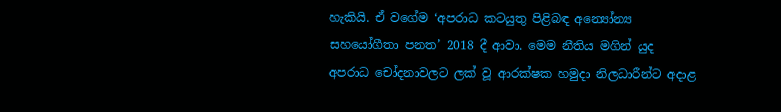හැකියි. ඒ වගේම ‘අපරාධ කටයුතු පිළිබඳ අන්‍යෝන්‍ය සහයෝගීතා පනත’ 2018 දී ආවා. මෙම නීතිය මගින් යුද අපරාධ චෝදනාවලට ලක් වූ ආරක්ෂක හමුදා නිලධාරීන්ට අදාළ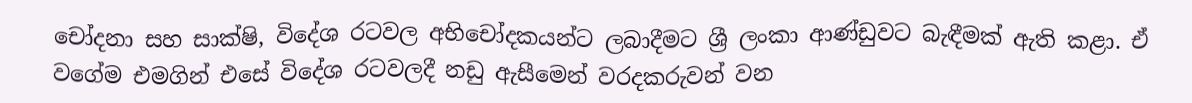චෝදනා සහ සාක්ෂි, විදේශ රටවල අභිචෝදකයන්ට ලබාදීමට ශ්‍රී ලංකා ආණ්ඩුවට බැඳීමක් ඇති කළා. ඒ වගේම එමගින් එසේ විදේශ රටවලදී නඩු ඇසීමෙන් වරදකරුවන් වන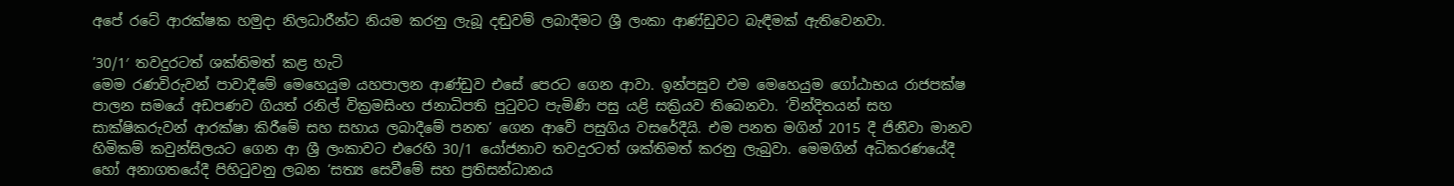අපේ රටේ ආරක්ෂක හමුදා නිලධාරීන්ට නියම කරනු ලැබූ දඬුවම් ලබාදීමට ශ්‍රී ලංකා ආණ්ඩුවට බැඳීමක් ඇතිවෙනවා.

’30/1′ තවදුරටත් ශක්තිමත් කළ හැටි
මෙම රණවිරුවන් පාවාදීමේ මෙහෙයුම යහපාලන ආණ්ඩුව එසේ පෙරට ගෙන ආවා. ඉන්පසුව එම මෙහෙයුම ගෝඨාභය රාජපක්ෂ පාලන සමයේ අඩපණව ගියත් රනිල් වික්‍රමසිංහ ජනාධිපති පුටුවට පැමිණි පසු යළි සක්‍රියව තිබෙනවා. ‘වින්දිතයන් සහ සාක්ෂිකරුවන් ආරක්ෂා කිරීමේ සහ සහාය ලබාදීමේ පනත’ ගෙන ආවේ පසුගිය වසරේදීයි. එම පනත මගින් 2015 දී ජිනීවා මානව හිමිකම් කවුන්සිලයට ගෙන ආ ශ්‍රී ලංකාවට එරෙහි 30/1 යෝජනාව තවදුරටත් ශක්තිමත් කරනු ලැබුවා. මෙමගින් අධිකරණයේදී හෝ අනාගතයේදී පිහිටුවනු ලබන ‘සත්‍ය සෙවීමේ සහ ප්‍රතිසන්ධානය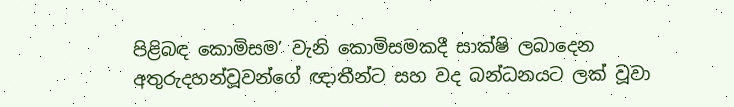පිළිබඳ කොමිසම’ වැනි කොමිසමකදී සාක්ෂි ලබාදෙන අතුරුදහන්වූවන්ගේ ඥාතීන්ට සහ වද බන්ධනයට ලක් වූවා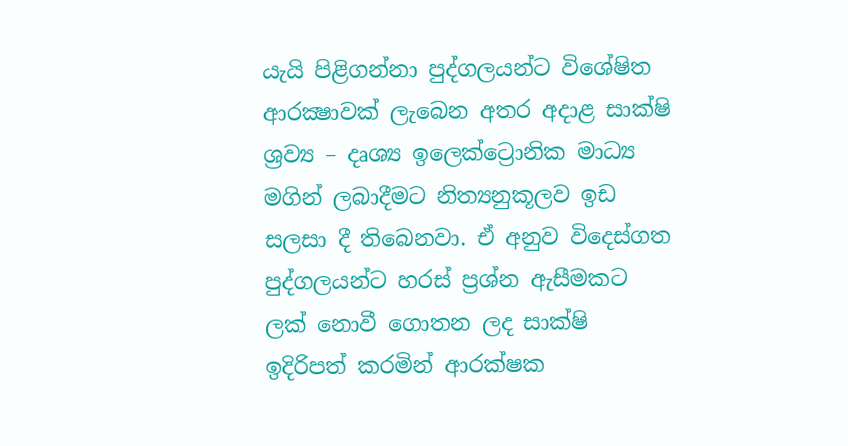යැයි පිළිගන්නා පුද්ගලයන්ට විශේෂිත ආරක්‍ෂාවක් ලැබෙන අතර අදාළ සාක්ෂි ශ්‍රව්‍ය – දෘශ්‍ය ඉලෙක්ට්‍රොනික මාධ්‍ය මගින් ලබාදීමට නිත්‍යනුකූලව ඉඩ සලසා දී තිබෙනවා. ඒ අනුව විදෙස්ගත පුද්ගලයන්ට හරස් ප්‍රශ්න ඇසීමකට ලක් නොවී ගොතන ලද සාක්ෂි ඉදිරිපත් කරමින් ආරක්ෂක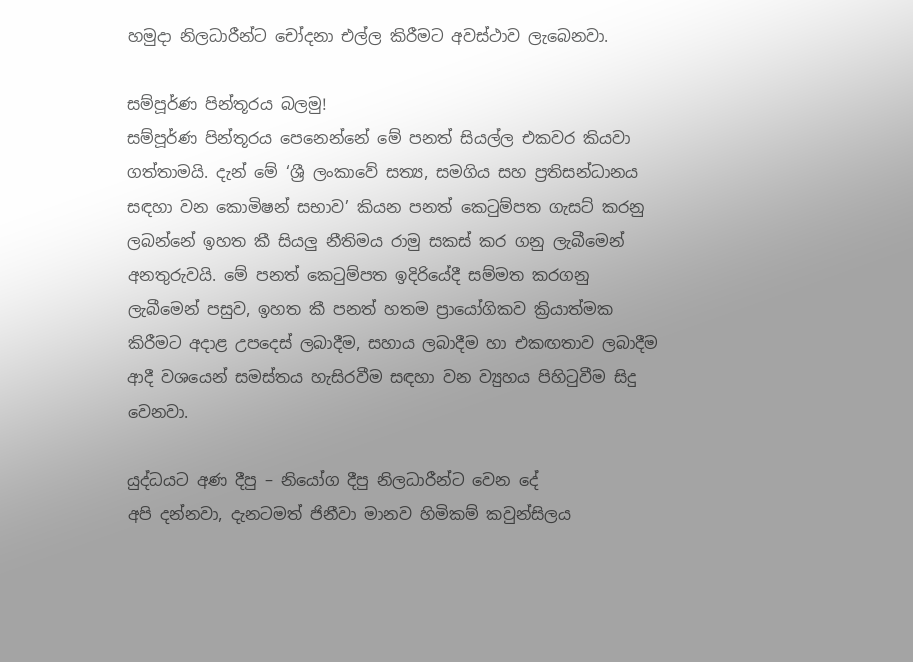හමුදා නිලධාරීන්ට චෝදනා එල්ල කිරීමට අවස්ථාව ලැබෙනවා.

සම්පූර්ණ පින්තූරය බලමු!
සම්පූර්ණ පින්තූරය පෙනෙන්නේ මේ පනත් සියල්ල එකවර කියවා ගත්තාමයි. දැන් මේ ‘ශ්‍රී ලංකාවේ සත්‍ය, සමගිය සහ ප්‍රතිසන්ධානය සඳහා වන කොමිෂන් සභාව’ කියන පනත් කෙටුම්පත ගැසට් කරනු ලබන්නේ ඉහත කී සියලු නීතිමය රාමු සකස් කර ගනු ලැබීමෙන් අනතුරුවයි. මේ පනත් කෙටුම්පත ඉදිරියේදී සම්මත කරගනු ලැබීමෙන් පසුව, ඉහත කී පනත් හතම ප්‍රායෝගිකව ක්‍රියාත්මක කිරීමට අදාළ උපදෙස් ලබාදීම, සහාය ලබාදීම හා එකඟතාව ලබාදීම ආදී වශයෙන් සමස්තය හැසිරවීම සඳහා වන ව්‍යුහය පිහිටුවීම සිදු වෙනවා.

යුද්ධයට අණ දීපු – නියෝග දීපු නිලධාරීන්ට වෙන දේ
අපි දන්නවා, දැනටමත් ජිනීවා මානව හිමිකම් කවුන්සිලය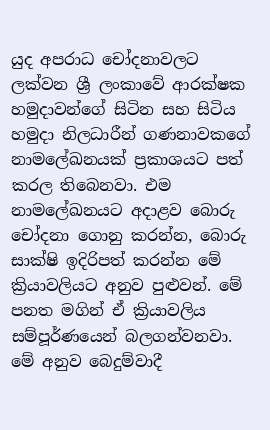යුද අපරාධ චෝදනාවලට ලක්වන ශ්‍රී ලංකාවේ ආරක්ෂක හමුදාවන්ගේ සිටින සහ සිටිය හමුදා නිලධාරීන් ගණනාවකගේ නාමලේඛනයක් ප්‍රකාශයට පත් කරල තිබෙනවා. එම නාමලේඛනයට අදාළව බොරු චෝදනා ගොනු කරන්න, බොරු සාක්ෂි ඉදිරිපත් කරන්න මේ ක්‍රියාවලියට අනුව පුළුවන්. මේ පනත මගින් ඒ ක්‍රියාවලිය සම්පූර්ණයෙන් බලගන්වනවා. මේ අනුව බෙදුම්වාදී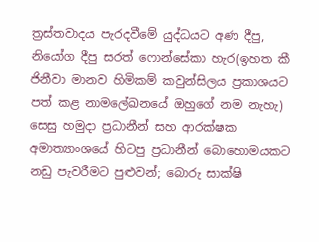ත්‍රස්තවාදය පැරදවීමේ යුද්ධයට අණ දීපු, නියෝග දීපු සරත් ෆොන්සේකා හැර(ඉහත කී ජිනීවා මානව හිමිකම් කවුන්සිලය ප්‍රකාශයට පත් කළ නාමලේඛනයේ ඔහුගේ නම නැහැ) සෙසු හමුදා ප්‍රධානීන් සහ ආරක්ෂක අමාත්‍යාංශයේ හිටපු ප්‍රධානීන් බොහොමයකට නඩු පැවරීමට පුළුවන්; බොරු සාක්ෂි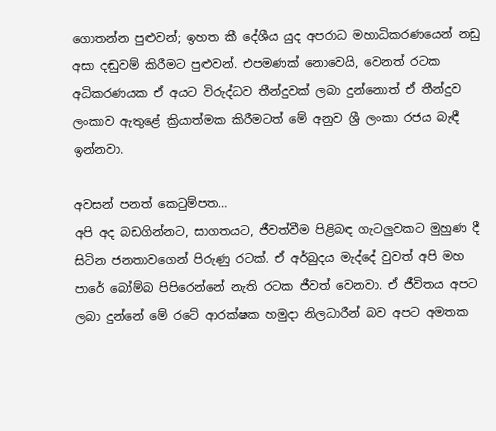ගොතන්න පුළුවන්; ඉහත කී දේශීය යුද අපරාධ මහාධිකරණයෙන් නඩු අසා දඬුවම් කිරීමට පුළුවන්. එපමණක් නොවෙයි, වෙනත් රටක අධිකරණයක ඒ අයට විරුද්ධව තීන්දුවක් ලබා දුන්නොත් ඒ තීන්දුව ලංකාව ඇතුළේ ක්‍රියාත්මක කිරීමටත් මේ අනුව ශ්‍රී ලංකා රජය බැඳී ඉන්නවා.

අවසන් පනත් කෙටුම්පත…
අපි අද බඩගින්නට, සාගතයට, ජීවත්වීම පිළිබඳ ගැටලුවකට මුහුණ දී සිටින ජනතාවගෙන් පිරුණු රටක්. ඒ අර්බුදය මැද්දේ වුවත් අපි මහ පාරේ බෝම්බ පිපිරෙන්නේ නැති රටක ජීවත් වෙනවා. ඒ ජීවිතය අපට ලබා දුන්නේ මේ රටේ ආරක්ෂක හමුදා නිලධාරීන් බව අපට අමතක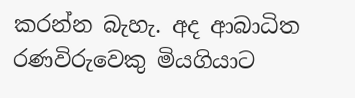කරන්න බැහැ. අද ආබාධිත රණවිරුවෙකු මියගියාට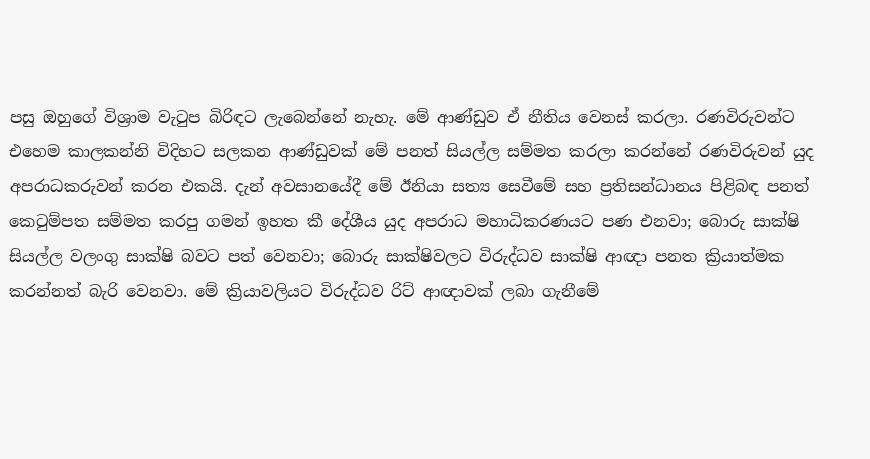පසු ඔහුගේ විශ්‍රාම වැටුප බිරිඳට ලැබෙන්නේ නැහැ. මේ ආණ්ඩුව ඒ නීතිය වෙනස් කරලා. රණවිරුවන්ට එහෙම කාලකන්නි විදිහට සලකන ආණ්ඩුවක් මේ පනත් සියල්ල සම්මත කරලා කරන්නේ රණවිරුවන් යුද අපරාධකරුවන් කරන එකයි. දැන් අවසානයේදී මේ ඊනියා සත්‍ය සෙවීමේ සහ ප්‍රතිසන්ධානය පිළිබඳ පනත් කෙටුම්පත සම්මත කරපු ගමන් ඉහත කී දේශීය යුද අපරාධ මහාධිකරණයට පණ එනවා; බොරු සාක්ෂි සියල්ල වලංගු සාක්ෂි බවට පත් වෙනවා; බොරු සාක්ෂිවලට විරුද්ධව සාක්ෂි ආඥා පනත ක්‍රියාත්මක කරන්නත් බැරි වෙනවා. මේ ක්‍රියාවලියට විරුද්ධව රිට් ආඥාවක් ලබා ගැනීමේ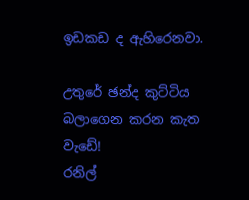ඉඩකඩ ද ඇහිරෙනවා.

උතුරේ ඡන්ද කුට්ටිය බලාගෙන කරන කැත වැඩේ!
රනිල්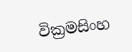වික්‍රමසිංහ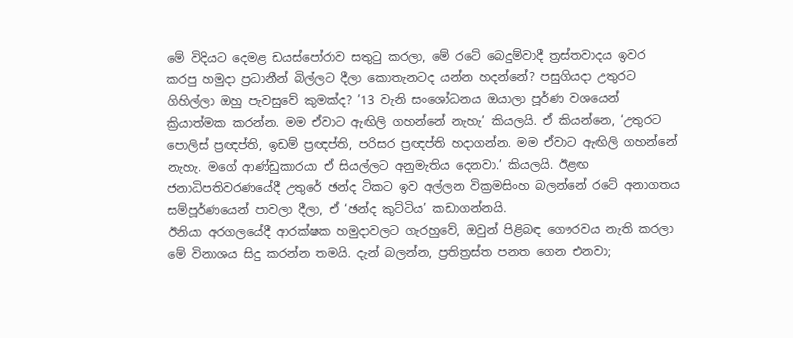මේ විදියට දෙමළ ඩයස්‌පෝරාව සතුටු කරලා, මේ රටේ බෙදුම්වාදී ත්‍රස්තවාදය ඉවර කරපු හමුදා ප්‍රධානීන් බිල්ලට දීලා කොතැනටද යන්න හදන්නේ? පසුගියදා උතුරට ගිහිල්ලා ඔහු පැවසුවේ කුමක්ද? ’13 වැනි සංශෝධනය ඔයාලා පූර්ණ වශයෙන් ක්‍රියාත්මක කරන්න. මම ඒවාට ඇඟිලි ගහන්නේ නැහැ’ කියලයි. ඒ කියන්නෙ, ‘උතුරට පොලිස් ප්‍රඥප්ති, ඉඩම් ප්‍රඥප්ති, පරිසර ප්‍රඥප්ති හදාගන්න. මම ඒවාට ඇඟිලි ගහන්නේ නැහැ. මගේ ආණ්ඩුකාරයා ඒ සියල්ලට අනුමැතිය දෙනවා.’ කියලයි. ඊළඟ ජනාධිපතිවරණයේදී උතුරේ ඡන්ද ටිකට ඉව අල්ලන වික්‍රමසිංහ බලන්නේ රටේ අනාගතය සම්පූර්ණයෙන් පාවලා දීලා, ඒ ‘ඡන්ද කුට්ටිය’ කඩාගන්නයි.
ඊනියා අරගලයේදී ආරක්ෂක හමුදාවලට ගැරහුවේ, ඔවුන් පිළිබඳ ගෞරවය නැති කරලා මේ විනාශය සිදු කරන්න තමයි. දැන් බලන්න, ප්‍රතිත්‍රස්ත පනත ගෙන එනවා;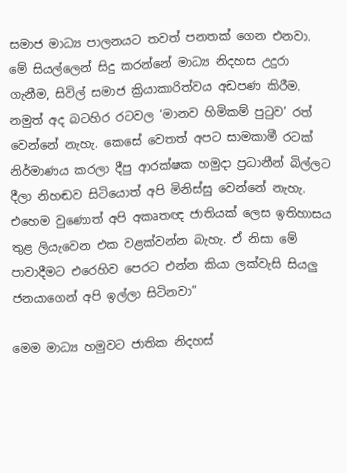සමාජ මාධ්‍ය පාලනයට තවත් පනතක් ගෙන එනවා. මේ සියල්ලෙන් සිදු කරන්නේ මාධ්‍ය නිදහස උදුරා ගැනීම, සිවිල් සමාජ ක්‍රියාකාරිත්වය අඩපණ කිරීම. නමුත් අද බටහිර රටවල ‘මානව හිමිකම් පුටුව’ රත් වෙන්නේ නැහැ. කෙසේ වෙතත් අපට සාමකාමී රටක් නිර්මාණය කරලා දීපු ආරක්ෂක හමුදා ප්‍රධානීන් බිල්ලට දීලා නිහඬව සිටියොත් අපි මිනිස්සු වෙන්නේ නැහැ. එහෙම වුණොත් අපි අකෘතඥ ජාතියක් ලෙස ඉතිහාසය තුළ ලියැවෙන එක වළක්වන්න බැහැ. ඒ නිසා මේ පාවාදීමට එරෙහිව පෙරට එන්න කියා ලක්වැසි සියලු ජනයාගෙන් අපි ඉල්ලා සිටිනවා”

මෙම මාධ්‍ය හමුවට ජාතික නිදහස්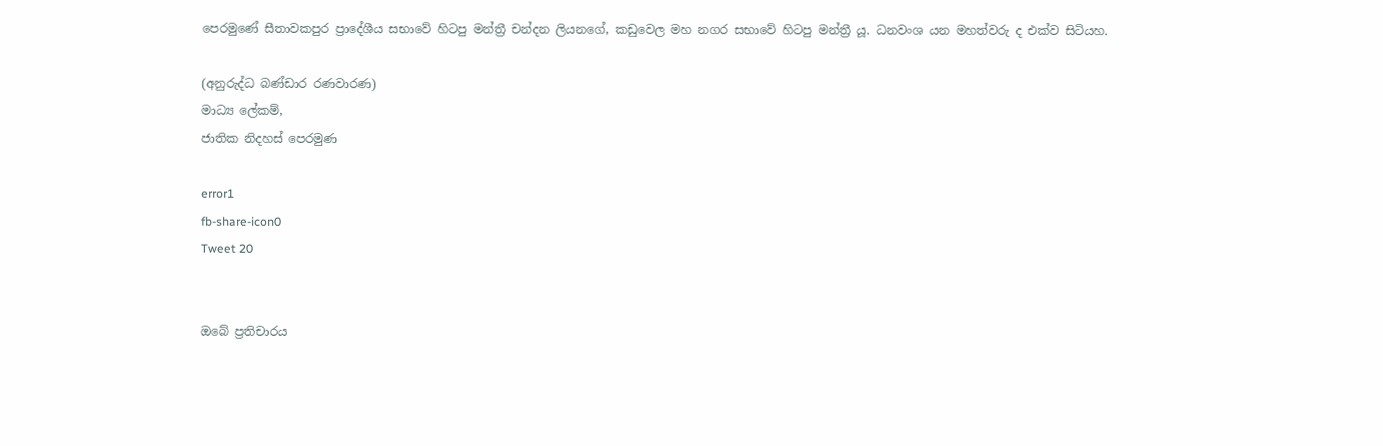පෙරමුණේ සීතාවකපුර ප්‍රාදේශීය සභාවේ හිටපු මන්ත්‍රී චන්දන ලියනගේ, කඩුවෙල මහ නගර සභාවේ හිටපු මන්ත්‍රී යූ. ධනවංශ යන මහත්වරු ද එක්ව සිටියහ.

(අනුරුද්ධ බණ්ඩාර රණවාරණ)
මාධ්‍ය ලේකම්,
ජාතික නිදහස් පෙරමුණ

error1
fb-share-icon0
Tweet 20


ඔබේ ප්‍රතිචාරය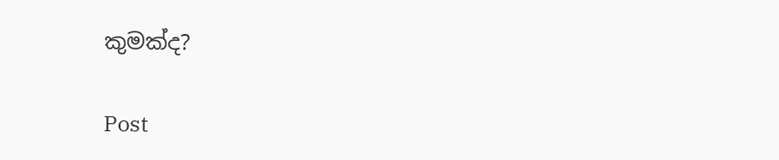කුමක්ද?

Post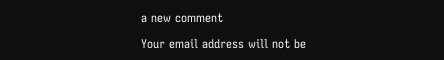a new comment

Your email address will not be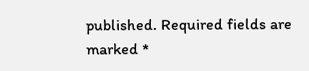published. Required fields are marked *